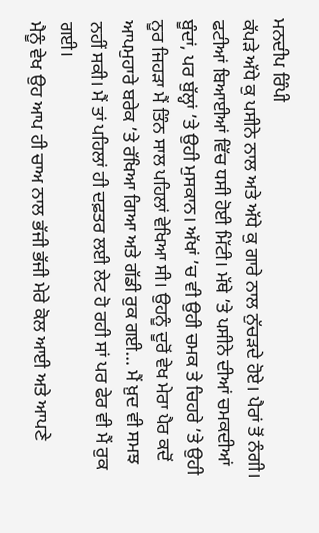ਮਨਦੀਪ ਰਿੰਪੀ
ਕੱਪੜੇ ਅੱਧੇ ਕੁ ਪਸੀਨੇ ਨਾਲ ਅਤੇ ਅੱਧੇ ਕੁ ਗਾਰੇ ਨਾਲ ਨੁੱਚੜਦੇ ਹੋਏ। ਪੈਰਾਂ ਤੋਂ ਨੰਗੀ। ਫਟੀਆਂ ਬਿਆਈਆਂ ਵਿੱਚ ਧਸੀ ਹੋਈ ਮਿੱਟੀ। ਮੱਥੇ ’ਤੇ ਪਸੀਨੇ ਦੀਆਂ ਚਮਕਦੀਆਂ ਬੂੰਦਾਂ, ਪਰ ਬੁੱਲ੍ਹਾਂ ’ਤੇ ਉਹੀ ਮੁਸਕਾਨ। ਅੱਖਾਂ ’ਚ ਵੀ ਉਹੀ ਚਮਕ ਤੇ ਚਿਹਰੇ ’ਤੇ ਉਹੀ ਨੂਰ ਜਿਹੜਾ ਮੈਂ ਤਿੰਨ ਸਾਲ ਪਹਿਲਾਂ ਵੇਖਿਆ ਸੀ। ਉਹਨੂੰ ਦੂਰੋਂ ਵੇਖ ਮੇਰਾ ਪੈਰ ਕਦੋਂ ਆਪਮੁਹਾਰੇ ਬਰੇਕ ’ਤੇ ਰੱਖਿਆ ਗਿਆ ਅਤੇ ਗੱਡੀ ਰੁਕ ਗਈ… ਮੈਂ ਖ਼ੁਦ ਵੀ ਸਮਝ ਨਹੀਂ ਸਕੀ। ਮੈਂ ਤਾਂ ਪਹਿਲਾਂ ਹੀ ਦਫ਼ਤਰ ਲਈ ਲੇਟ ਹੋ ਰਹੀ ਸਾਂ ਪਰ ਫੇਰ ਵੀ ਮੈਂ ਰੁਕ ਗਈ।
ਮੈਨੂੰ ਵੇਖ ਉਹ ਆਪ ਹੀ ਚਾਅ ਨਾਲ ਭੱਜੀ ਭੱਜੀ ਮੇਰੇ ਕੋਲ ਆਈ ਅਤੇ ਆਪਣੇ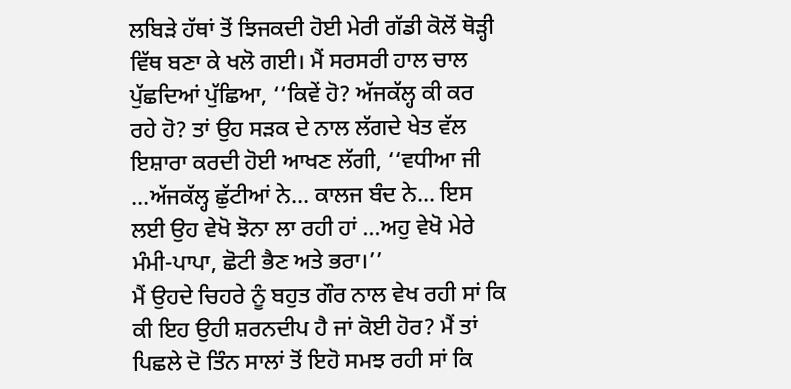ਲਬਿੜੇ ਹੱਥਾਂ ਤੋਂ ਝਿਜਕਦੀ ਹੋਈ ਮੇਰੀ ਗੱਡੀ ਕੋਲੋਂ ਥੋੜ੍ਹੀ ਵਿੱਥ ਬਣਾ ਕੇ ਖਲੋ ਗਈ। ਮੈਂ ਸਰਸਰੀ ਹਾਲ ਚਾਲ ਪੁੱਛਦਿਆਂ ਪੁੱਛਿਆ, ‘‘ਕਿਵੇਂ ਹੋ? ਅੱਜਕੱਲ੍ਹ ਕੀ ਕਰ ਰਹੇ ਹੋ? ਤਾਂ ਉਹ ਸੜਕ ਦੇ ਨਾਲ ਲੱਗਦੇ ਖੇਤ ਵੱਲ ਇਸ਼ਾਰਾ ਕਰਦੀ ਹੋਈ ਆਖਣ ਲੱਗੀ, ‘‘ਵਧੀਆ ਜੀ …ਅੱਜਕੱਲ੍ਹ ਛੁੱਟੀਆਂ ਨੇ… ਕਾਲਜ ਬੰਦ ਨੇ… ਇਸ ਲਈ ਉਹ ਵੇਖੋ ਝੋਨਾ ਲਾ ਰਹੀ ਹਾਂ …ਅਹੁ ਵੇਖੋ ਮੇਰੇ ਮੰਮੀ-ਪਾਪਾ, ਛੋਟੀ ਭੈਣ ਅਤੇ ਭਰਾ।’’
ਮੈਂ ਉਹਦੇ ਚਿਹਰੇ ਨੂੰ ਬਹੁਤ ਗੌਰ ਨਾਲ ਵੇਖ ਰਹੀ ਸਾਂ ਕਿ ਕੀ ਇਹ ਉਹੀ ਸ਼ਰਨਦੀਪ ਹੈ ਜਾਂ ਕੋਈ ਹੋਰ? ਮੈਂ ਤਾਂ ਪਿਛਲੇ ਦੋ ਤਿੰਨ ਸਾਲਾਂ ਤੋਂ ਇਹੋ ਸਮਝ ਰਹੀ ਸਾਂ ਕਿ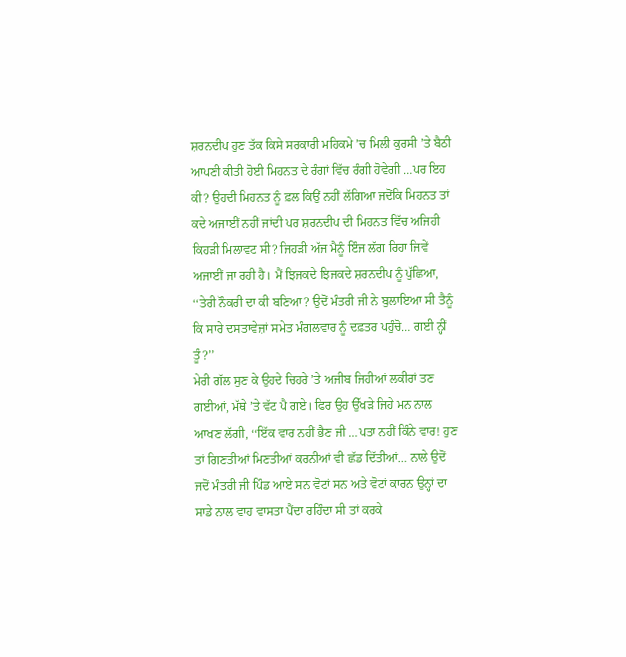ਸ਼ਰਨਦੀਪ ਹੁਣ ਤੱਕ ਕਿਸੇ ਸਰਕਾਰੀ ਮਹਿਕਮੇ ’ਚ ਮਿਲੀ ਕੁਰਸੀ ’ਤੇ ਬੈਠੀ ਆਪਣੀ ਕੀਤੀ ਹੋਈ ਮਿਹਨਤ ਦੇ ਰੰਗਾਂ ਵਿੱਚ ਰੰਗੀ ਹੋਵੇਗੀ …ਪਰ ਇਹ ਕੀ? ਉਹਦੀ ਮਿਹਨਤ ਨੂੰ ਫ਼ਲ ਕਿਉਂ ਨਹੀਂ ਲੱਗਿਆ ਜਦੋਂਕਿ ਮਿਹਨਤ ਤਾਂ ਕਦੇ ਅਜਾਈਂ ਨਹੀਂ ਜਾਂਦੀ ਪਰ ਸ਼ਰਨਦੀਪ ਦੀ ਮਿਹਨਤ ਵਿੱਚ ਅਜਿਹੀ ਕਿਹੜੀ ਮਿਲਾਵਟ ਸੀ? ਜਿਹੜੀ ਅੱਜ ਮੈਨੂੰ ਇੰਜ ਲੱਗ ਰਿਹਾ ਜਿਵੇਂ ਅਜਾਈਂ ਜਾ ਰਹੀ ਹੈ। ਮੈਂ ਝਿਜਕਦੇ ਝਿਜਕਦੇ ਸ਼ਰਨਦੀਪ ਨੂੰ ਪੁੱਛਿਆ, ‘‘ਤੇਰੀ ਨੌਕਰੀ ਦਾ ਕੀ ਬਣਿਆ? ਉਦੋਂ ਮੰਤਰੀ ਜੀ ਨੇ ਬੁਲਾਇਆ ਸੀ ਤੈਨੂੰ ਕਿ ਸਾਰੇ ਦਸਤਾਵੇਜ਼ਾਂ ਸਮੇਤ ਮੰਗਲਵਾਰ ਨੂੰ ਦਫ਼ਤਰ ਪਹੁੰਚੋ… ਗਈ ਨ੍ਹੀਂ ਤੂੰ?’’
ਮੇਰੀ ਗੱਲ ਸੁਣ ਕੇ ਉਹਦੇ ਚਿਹਰੇ ’ਤੇ ਅਜੀਬ ਜਿਹੀਆਂ ਲਕੀਰਾਂ ਤਣ ਗਈਆਂ, ਮੱਥੇ ’ਤੇ ਵੱਟ ਪੈ ਗਏ। ਫਿਰ ਉਹ ਉੱਖੜੇ ਜਿਹੇ ਮਨ ਨਾਲ ਆਖਣ ਲੱਗੀ, ‘‘ਇੱਕ ਵਾਰ ਨਹੀਂ ਭੈਣ ਜੀ …ਪਤਾ ਨਹੀਂ ਕਿੰਨੇ ਵਾਰ! ਹੁਣ ਤਾਂ ਗਿਣਤੀਆਂ ਮਿਣਤੀਆਂ ਕਰਨੀਆਂ ਵੀ ਛੱਡ ਦਿੱਤੀਆਂ… ਨਾਲੇ ਉਦੋਂ ਜਦੋਂ ਮੰਤਰੀ ਜੀ ਪਿੰਡ ਆਏ ਸਨ ਵੋਟਾਂ ਸਨ ਅਤੇ ਵੋਟਾਂ ਕਾਰਨ ਉਨ੍ਹਾਂ ਦਾ ਸਾਡੇ ਨਾਲ ਵਾਹ ਵਾਸਤਾ ਪੈਂਦਾ ਰਹਿੰਦਾ ਸੀ ਤਾਂ ਕਰਕੇ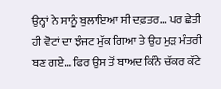ਉਨ੍ਹਾਂ ਨੇ ਸਾਨੂੰ ਬੁਲਾਇਆ ਸੀ ਦਫ਼ਤਰ… ਪਰ ਛੇਤੀ ਹੀ ਵੋਟਾਂ ਦਾ ਝੰਜਟ ਮੁੱਕ ਗਿਆ ਤੇ ਉਹ ਮੁੜ ਮੰਤਰੀ ਬਣ ਗਏ… ਫਿਰ ਉਸ ਤੋਂ ਬਾਅਦ ਕਿੰਨੇ ਚੱਕਰ ਕੱਟੇ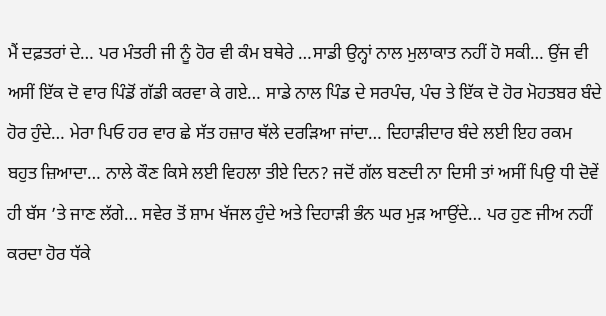ਮੈਂ ਦਫ਼ਤਰਾਂ ਦੇ… ਪਰ ਮੰਤਰੀ ਜੀ ਨੂੰ ਹੋਰ ਵੀ ਕੰਮ ਬਥੇਰੇ …ਸਾਡੀ ਉਨ੍ਹਾਂ ਨਾਲ ਮੁਲਾਕਾਤ ਨਹੀਂ ਹੋ ਸਕੀ… ਉਂਜ ਵੀ ਅਸੀਂ ਇੱਕ ਦੋ ਵਾਰ ਪਿੰਡੋਂ ਗੱਡੀ ਕਰਵਾ ਕੇ ਗਏ… ਸਾਡੇ ਨਾਲ ਪਿੰਡ ਦੇ ਸਰਪੰਚ, ਪੰਚ ਤੇ ਇੱਕ ਦੋ ਹੋਰ ਮੋਹਤਬਰ ਬੰਦੇ ਹੋਰ ਹੁੰਦੇ… ਮੇਰਾ ਪਿਓ ਹਰ ਵਾਰ ਛੇ ਸੱਤ ਹਜ਼ਾਰ ਥੱਲੇ ਦਰੜਿਆ ਜਾਂਦਾ… ਦਿਹਾੜੀਦਾਰ ਬੰਦੇ ਲਈ ਇਹ ਰਕਮ ਬਹੁਤ ਜ਼ਿਆਦਾ… ਨਾਲੇ ਕੌਣ ਕਿਸੇ ਲਈ ਵਿਹਲਾ ਤੀਏ ਦਿਨ? ਜਦੋਂ ਗੱਲ ਬਣਦੀ ਨਾ ਦਿਸੀ ਤਾਂ ਅਸੀਂ ਪਿਉ ਧੀ ਦੋਵੇਂ ਹੀ ਬੱਸ ’ਤੇ ਜਾਣ ਲੱਗੇ… ਸਵੇਰ ਤੋਂ ਸ਼ਾਮ ਖੱਜਲ ਹੁੰਦੇ ਅਤੇ ਦਿਹਾੜੀ ਭੰਨ ਘਰ ਮੁੜ ਆਉਂਦੇ… ਪਰ ਹੁਣ ਜੀਅ ਨਹੀਂ ਕਰਦਾ ਹੋਰ ਧੱਕੇ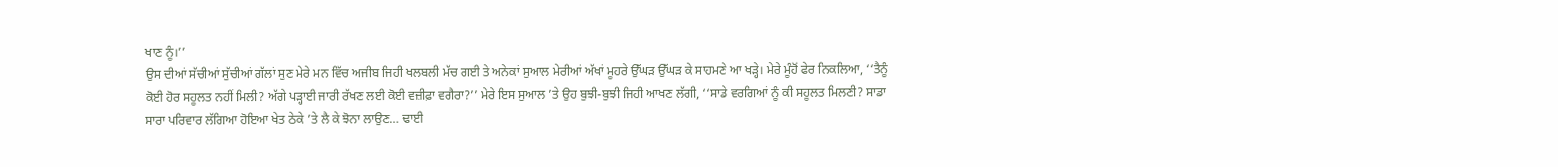ਖਾਣ ਨੂੰ।’’
ਉਸ ਦੀਆਂ ਸੱਚੀਆਂ ਸੁੱਚੀਆਂ ਗੱਲਾਂ ਸੁਣ ਮੇਰੇ ਮਨ ਵਿੱਚ ਅਜੀਬ ਜਿਹੀ ਖਲਬਲੀ ਮੱਚ ਗਈ ਤੇ ਅਨੇਕਾਂ ਸੁਆਲ ਮੇਰੀਆਂ ਅੱਖਾਂ ਮੂਹਰੇ ਉੱਘੜ ਉੱਘੜ ਕੇ ਸਾਹਮਣੇ ਆ ਖੜ੍ਹੇ। ਮੇਰੇ ਮੂੰਹੋਂ ਫੇਰ ਨਿਕਲਿਆ, ‘‘ਤੈਨੂੰ ਕੋਈ ਹੋਰ ਸਹੂਲਤ ਨਹੀਂ ਮਿਲੀ? ਅੱਗੇ ਪੜ੍ਹਾਈ ਜਾਰੀ ਰੱਖਣ ਲਈ ਕੋਈ ਵਜ਼ੀਫ਼ਾ ਵਗੈਰਾ?’’ ਮੇਰੇ ਇਸ ਸੁਆਲ ’ਤੇ ਉਹ ਬੁਝੀ-ਬੁਝੀ ਜਿਹੀ ਆਖਣ ਲੱਗੀ, ‘‘ਸਾਡੇ ਵਰਗਿਆਂ ਨੂੰ ਕੀ ਸਹੂਲਤ ਮਿਲਣੀ? ਸਾਡਾ ਸਾਰਾ ਪਰਿਵਾਰ ਲੱਗਿਆ ਹੋਇਆ ਖੇਤ ਠੇਕੇ ’ਤੇ ਲੈ ਕੇ ਝੋਨਾ ਲਾਉਣ… ਢਾਈ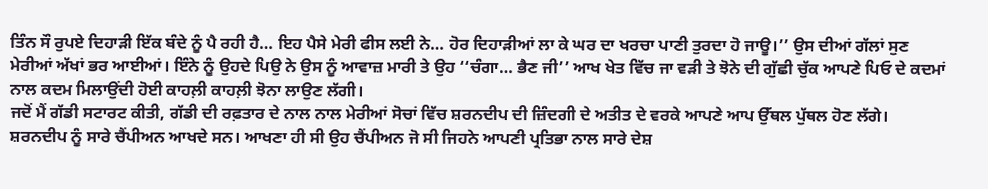ਤਿੰਨ ਸੌ ਰੁਪਏ ਦਿਹਾੜੀ ਇੱਕ ਬੰਦੇ ਨੂੰ ਪੈ ਰਹੀ ਹੈ… ਇਹ ਪੈਸੇ ਮੇਰੀ ਫੀਸ ਲਈ ਨੇ… ਹੋਰ ਦਿਹਾੜੀਆਂ ਲਾ ਕੇ ਘਰ ਦਾ ਖਰਚਾ ਪਾਣੀ ਤੁਰਦਾ ਹੋ ਜਾਊ।’’ ਉਸ ਦੀਆਂ ਗੱਲਾਂ ਸੁਣ ਮੇਰੀਆਂ ਅੱਖਾਂ ਭਰ ਆਈਆਂ। ਇੰਨੇ ਨੂੰ ਉਹਦੇ ਪਿਉ ਨੇ ਉਸ ਨੂੰ ਆਵਾਜ਼ ਮਾਰੀ ਤੇ ਉਹ ‘‘ਚੰਗਾ… ਭੈਣ ਜੀ’’ ਆਖ ਖੇਤ ਵਿੱਚ ਜਾ ਵੜੀ ਤੇ ਝੋਨੇ ਦੀ ਗੁੱਛੀ ਚੁੱਕ ਆਪਣੇ ਪਿਓ ਦੇ ਕਦਮਾਂ ਨਾਲ ਕਦਮ ਮਿਲਾਉਂਦੀ ਹੋਈ ਕਾਹਲ਼ੀ ਕਾਹਲ਼ੀ ਝੋਨਾ ਲਾਉਣ ਲੱਗੀ।
ਜਦੋਂ ਮੈਂ ਗੱਡੀ ਸਟਾਰਟ ਕੀਤੀ, ਗੱਡੀ ਦੀ ਰਫ਼ਤਾਰ ਦੇ ਨਾਲ ਨਾਲ ਮੇਰੀਆਂ ਸੋਚਾਂ ਵਿੱਚ ਸ਼ਰਨਦੀਪ ਦੀ ਜ਼ਿੰਦਗੀ ਦੇ ਅਤੀਤ ਦੇ ਵਰਕੇ ਆਪਣੇ ਆਪ ਉੱਥਲ ਪੁੱਥਲ ਹੋਣ ਲੱਗੇ। ਸ਼ਰਨਦੀਪ ਨੂੰ ਸਾਰੇ ਚੈਂਪੀਅਨ ਆਖਦੇ ਸਨ। ਆਖਣਾ ਹੀ ਸੀ ਉਹ ਚੈਂਪੀਅਨ ਜੋ ਸੀ ਜਿਹਨੇ ਆਪਣੀ ਪ੍ਰਤਿਭਾ ਨਾਲ ਸਾਰੇ ਦੇਸ਼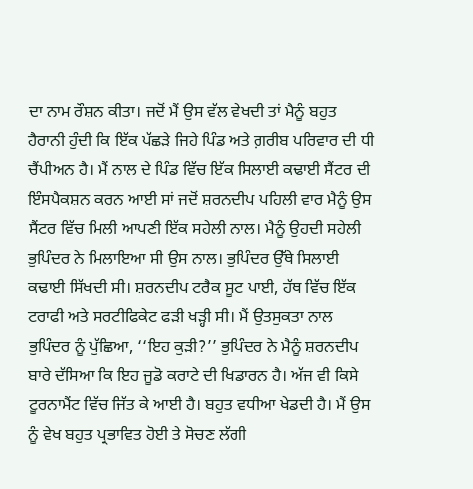ਦਾ ਨਾਮ ਰੌਸ਼ਨ ਕੀਤਾ। ਜਦੋਂ ਮੈਂ ਉਸ ਵੱਲ ਵੇਖਦੀ ਤਾਂ ਮੈਨੂੰ ਬਹੁਤ ਹੈਰਾਨੀ ਹੁੰਦੀ ਕਿ ਇੱਕ ਪੱਛੜੇ ਜਿਹੇ ਪਿੰਡ ਅਤੇ ਗ਼ਰੀਬ ਪਰਿਵਾਰ ਦੀ ਧੀ ਚੈਂਪੀਅਨ ਹੈ। ਮੈਂ ਨਾਲ ਦੇ ਪਿੰਡ ਵਿੱਚ ਇੱਕ ਸਿਲਾਈ ਕਢਾਈ ਸੈਂਟਰ ਦੀ ਇੰਸਪੈਕਸ਼ਨ ਕਰਨ ਆਈ ਸਾਂ ਜਦੋਂ ਸ਼ਰਨਦੀਪ ਪਹਿਲੀ ਵਾਰ ਮੈਨੂੰ ਉਸ ਸੈਂਟਰ ਵਿੱਚ ਮਿਲੀ ਆਪਣੀ ਇੱਕ ਸਹੇਲੀ ਨਾਲ। ਮੈਨੂੰ ਉਹਦੀ ਸਹੇਲੀ ਭੁਪਿੰਦਰ ਨੇ ਮਿਲਾਇਆ ਸੀ ਉਸ ਨਾਲ। ਭੁਪਿੰਦਰ ਉੱਥੇ ਸਿਲਾਈ ਕਢਾਈ ਸਿੱਖਦੀ ਸੀ। ਸ਼ਰਨਦੀਪ ਟਰੈਕ ਸੂਟ ਪਾਈ, ਹੱਥ ਵਿੱਚ ਇੱਕ ਟਰਾਫੀ ਅਤੇ ਸਰਟੀਫਿਕੇਟ ਫੜੀ ਖੜ੍ਹੀ ਸੀ। ਮੈਂ ਉਤਸੁਕਤਾ ਨਾਲ ਭੁਪਿੰਦਰ ਨੂੰ ਪੁੱਛਿਆ, ‘‘ਇਹ ਕੁੜੀ?’’ ਭੁਪਿੰਦਰ ਨੇ ਮੈਨੂੰ ਸ਼ਰਨਦੀਪ ਬਾਰੇ ਦੱਸਿਆ ਕਿ ਇਹ ਜੂਡੋ ਕਰਾਟੇ ਦੀ ਖਿਡਾਰਨ ਹੈ। ਅੱਜ ਵੀ ਕਿਸੇ ਟੂਰਨਾਮੈਂਟ ਵਿੱਚ ਜਿੱਤ ਕੇ ਆਈ ਹੈ। ਬਹੁਤ ਵਧੀਆ ਖੇਡਦੀ ਹੈ। ਮੈਂ ਉਸ ਨੂੰ ਵੇਖ ਬਹੁਤ ਪ੍ਰਭਾਵਿਤ ਹੋਈ ਤੇ ਸੋਚਣ ਲੱਗੀ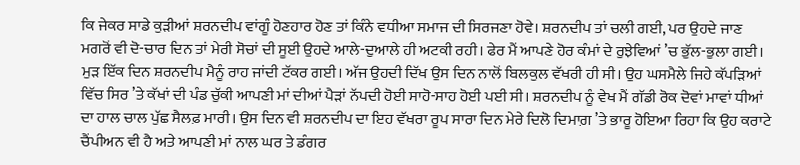ਕਿ ਜੇਕਰ ਸਾਡੇ ਕੁੜੀਆਂ ਸ਼ਰਨਦੀਪ ਵਾਂਗੂੰ ਹੋਣਹਾਰ ਹੋਣ ਤਾਂ ਕਿੰਨੇ ਵਧੀਆ ਸਮਾਜ ਦੀ ਸਿਰਜਣਾ ਹੋਵੇ। ਸ਼ਰਨਦੀਪ ਤਾਂ ਚਲੀ ਗਈ, ਪਰ ਉਹਦੇ ਜਾਣ ਮਗਰੋਂ ਵੀ ਦੋ-ਚਾਰ ਦਿਨ ਤਾਂ ਮੇਰੀ ਸੋਚਾਂ ਦੀ ਸੂਈ ਉਹਦੇ ਆਲੇ-ਦੁਆਲੇ ਹੀ ਅਟਕੀ ਰਹੀ। ਫੇਰ ਮੈਂ ਆਪਣੇ ਹੋਰ ਕੰਮਾਂ ਦੇ ਰੁਝੇਵਿਆਂ ’ਚ ਭੁੱਲ-ਭੁਲਾ ਗਈ।
ਮੁੜ ਇੱਕ ਦਿਨ ਸ਼ਰਨਦੀਪ ਮੈਨੂੰ ਰਾਹ ਜਾਂਦੀ ਟੱਕਰ ਗਈ। ਅੱਜ ਉਹਦੀ ਦਿੱਖ ਉਸ ਦਿਨ ਨਾਲੋਂ ਬਿਲਕੁਲ ਵੱਖਰੀ ਹੀ ਸੀ। ਉਹ ਘਸਮੈਲੇ ਜਿਹੇ ਕੱਪੜਿਆਂ ਵਿੱਚ ਸਿਰ ’ਤੇ ਕੱਖਾਂ ਦੀ ਪੰਡ ਚੁੱਕੀ ਆਪਣੀ ਮਾਂ ਦੀਆਂ ਪੈੜਾਂ ਨੱਪਦੀ ਹੋਈ ਸਾਹੋ-ਸਾਹ ਹੋਈ ਪਈ ਸੀ। ਸ਼ਰਨਦੀਪ ਨੂੰ ਵੇਖ ਮੈਂ ਗੱਡੀ ਰੋਕ ਦੋਵਾਂ ਮਾਵਾਂ ਧੀਆਂ ਦਾ ਹਾਲ ਚਾਲ ਪੁੱਛ ਸੈਲਫ਼ ਮਾਰੀ। ਉਸ ਦਿਨ ਵੀ ਸ਼ਰਨਦੀਪ ਦਾ ਇਹ ਵੱਖਰਾ ਰੂਪ ਸਾਰਾ ਦਿਨ ਮੇਰੇ ਦਿਲੋ ਦਿਮਾਗ਼ ’ਤੇ ਭਾਰੂ ਹੋਇਆ ਰਿਹਾ ਕਿ ਉਹ ਕਰਾਟੇ ਚੈਂਪੀਅਨ ਵੀ ਹੈ ਅਤੇ ਆਪਣੀ ਮਾਂ ਨਾਲ ਘਰ ਤੇ ਡੰਗਰ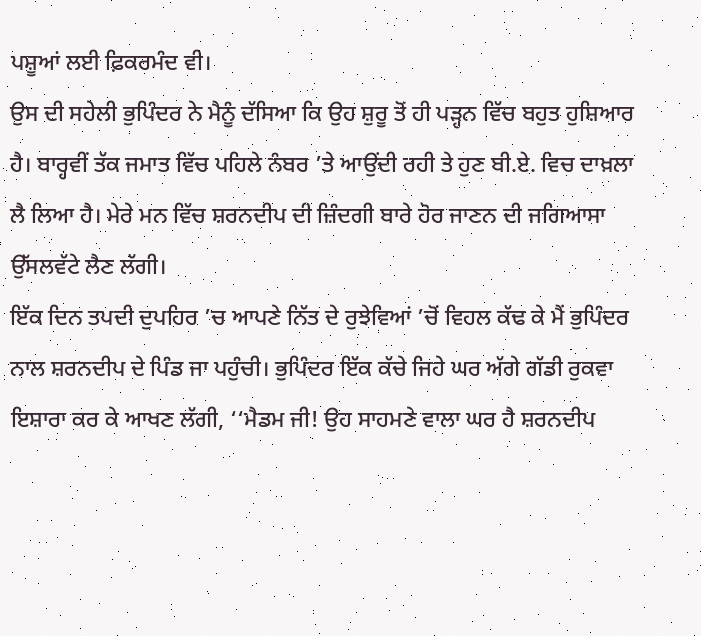ਪਸ਼ੂਆਂ ਲਈ ਫ਼ਿਕਰਮੰਦ ਵੀ।
ਉਸ ਦੀ ਸਹੇਲੀ ਭੁਪਿੰਦਰ ਨੇ ਮੈਨੂੰ ਦੱਸਿਆ ਕਿ ਉਹ ਸ਼ੁਰੂ ਤੋਂ ਹੀ ਪੜ੍ਹਨ ਵਿੱਚ ਬਹੁਤ ਹੁਸ਼ਿਆਰ ਹੈ। ਬਾਰ੍ਹਵੀਂ ਤੱਕ ਜਮਾਤ ਵਿੱਚ ਪਹਿਲੇ ਨੰਬਰ ’ਤੇ ਆਉਂਦੀ ਰਹੀ ਤੇ ਹੁਣ ਬੀ.ਏ. ਵਿਚ ਦਾਖ਼ਲਾ ਲੈ ਲਿਆ ਹੈ। ਮੇਰੇ ਮਨ ਵਿੱਚ ਸ਼ਰਨਦੀਪ ਦੀ ਜ਼ਿੰਦਗੀ ਬਾਰੇ ਹੋਰ ਜਾਣਨ ਦੀ ਜਗਿਆਸਾ ਉੱਸਲਵੱਟੇ ਲੈਣ ਲੱਗੀ।
ਇੱਕ ਦਿਨ ਤਪਦੀ ਦੁਪਹਿਰ ’ਚ ਆਪਣੇ ਨਿੱਤ ਦੇ ਰੁਝੇਵਿਆਂ ’ਚੋਂ ਵਿਹਲ ਕੱਢ ਕੇ ਮੈਂ ਭੁਪਿੰਦਰ ਨਾਲ ਸ਼ਰਨਦੀਪ ਦੇ ਪਿੰਡ ਜਾ ਪਹੁੰਚੀ। ਭੁਪਿੰਦਰ ਇੱਕ ਕੱਚੇ ਜਿਹੇ ਘਰ ਅੱਗੇ ਗੱਡੀ ਰੁਕਵਾ ਇਸ਼ਾਰਾ ਕਰ ਕੇ ਆਖਣ ਲੱਗੀ, ‘‘ਮੈਡਮ ਜੀ! ਉਹ ਸਾਹਮਣੇ ਵਾਲਾ ਘਰ ਹੈ ਸ਼ਰਨਦੀਪ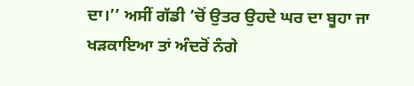ਦਾ।’’ ਅਸੀਂ ਗੱਡੀ ’ਚੋਂ ਉਤਰ ਉਹਦੇ ਘਰ ਦਾ ਬੂਹਾ ਜਾ ਖੜਕਾਇਆ ਤਾਂ ਅੰਦਰੋਂ ਨੰਗੇ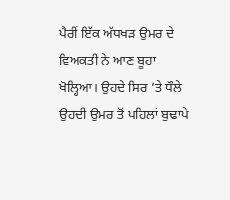ਪੈਰੀਂ ਇੱਕ ਅੱਧਖੜ ਉਮਰ ਦੇ ਵਿਅਕਤੀ ਨੇ ਆਣ ਬੂਹਾ ਖੋਲ੍ਹਿਆ। ਉਹਦੇ ਸਿਰ ’ਤੇ ਧੌਲੇ ਉਹਦੀ ਉਮਰ ਤੋਂ ਪਹਿਲਾਂ ਬੁਢਾਪੇ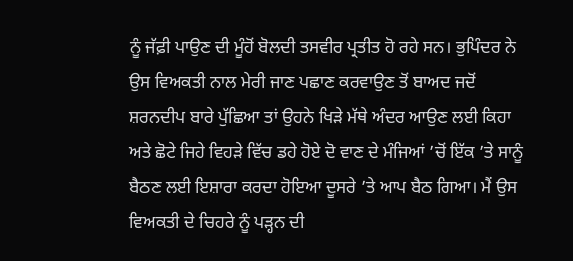ਨੂੰ ਜੱਫ਼ੀ ਪਾਉਣ ਦੀ ਮੂੰਹੋਂ ਬੋਲਦੀ ਤਸਵੀਰ ਪ੍ਰਤੀਤ ਹੋ ਰਹੇ ਸਨ। ਭੁਪਿੰਦਰ ਨੇ ਉਸ ਵਿਅਕਤੀ ਨਾਲ ਮੇਰੀ ਜਾਣ ਪਛਾਣ ਕਰਵਾਉਣ ਤੋਂ ਬਾਅਦ ਜਦੋਂ ਸ਼ਰਨਦੀਪ ਬਾਰੇ ਪੁੱਛਿਆ ਤਾਂ ਉਹਨੇ ਖਿੜੇ ਮੱਥੇ ਅੰਦਰ ਆਉਣ ਲਈ ਕਿਹਾ ਅਤੇ ਛੋਟੇ ਜਿਹੇ ਵਿਹੜੇ ਵਿੱਚ ਡਹੇ ਹੋਏ ਦੋ ਵਾਣ ਦੇ ਮੰਜਿਆਂ ’ਚੋਂ ਇੱਕ ’ਤੇ ਸਾਨੂੰ ਬੈਠਣ ਲਈ ਇਸ਼ਾਰਾ ਕਰਦਾ ਹੋਇਆ ਦੂਸਰੇ ’ਤੇ ਆਪ ਬੈਠ ਗਿਆ। ਮੈਂ ਉਸ ਵਿਅਕਤੀ ਦੇ ਚਿਹਰੇ ਨੂੰ ਪੜ੍ਹਨ ਦੀ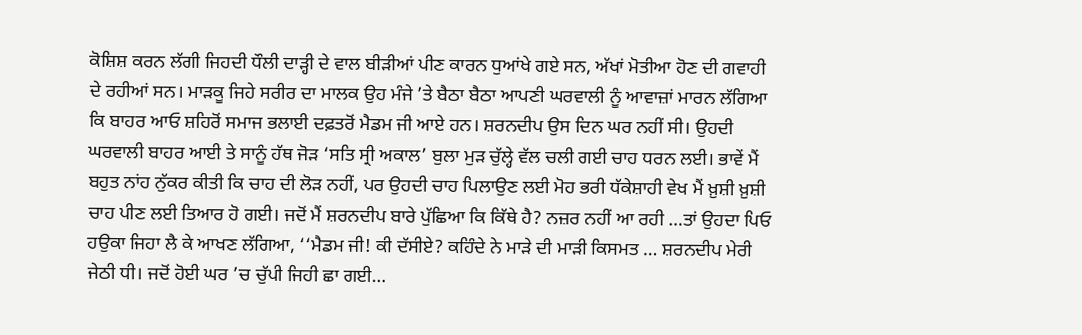ਕੋਸ਼ਿਸ਼ ਕਰਨ ਲੱਗੀ ਜਿਹਦੀ ਧੌਲੀ ਦਾੜ੍ਹੀ ਦੇ ਵਾਲ ਬੀੜੀਆਂ ਪੀਣ ਕਾਰਨ ਧੁਆਂਖੇ ਗਏ ਸਨ, ਅੱਖਾਂ ਮੋਤੀਆ ਹੋਣ ਦੀ ਗਵਾਹੀ ਦੇ ਰਹੀਆਂ ਸਨ। ਮਾੜਕੂ ਜਿਹੇ ਸਰੀਰ ਦਾ ਮਾਲਕ ਉਹ ਮੰਜੇ ’ਤੇ ਬੈਠਾ ਬੈਠਾ ਆਪਣੀ ਘਰਵਾਲੀ ਨੂੰ ਆਵਾਜ਼ਾਂ ਮਾਰਨ ਲੱਗਿਆ ਕਿ ਬਾਹਰ ਆਓ ਸ਼ਹਿਰੋਂ ਸਮਾਜ ਭਲਾਈ ਦਫ਼ਤਰੋਂ ਮੈਡਮ ਜੀ ਆਏ ਹਨ। ਸ਼ਰਨਦੀਪ ਉਸ ਦਿਨ ਘਰ ਨਹੀਂ ਸੀ। ਉਹਦੀ ਘਰਵਾਲੀ ਬਾਹਰ ਆਈ ਤੇ ਸਾਨੂੰ ਹੱਥ ਜੋੜ ‘ਸਤਿ ਸ੍ਰੀ ਅਕਾਲ’ ਬੁਲਾ ਮੁੜ ਚੁੱਲ੍ਹੇ ਵੱਲ ਚਲੀ ਗਈ ਚਾਹ ਧਰਨ ਲਈ। ਭਾਵੇਂ ਮੈਂ ਬਹੁਤ ਨਾਂਹ ਨੁੱਕਰ ਕੀਤੀ ਕਿ ਚਾਹ ਦੀ ਲੋੜ ਨਹੀਂ, ਪਰ ਉਹਦੀ ਚਾਹ ਪਿਲਾਉਣ ਲਈ ਮੋਹ ਭਰੀ ਧੱਕੇਸ਼ਾਹੀ ਵੇਖ ਮੈਂ ਖ਼ੁਸ਼ੀ ਖ਼ੁਸ਼ੀ ਚਾਹ ਪੀਣ ਲਈ ਤਿਆਰ ਹੋ ਗਈ। ਜਦੋਂ ਮੈਂ ਸ਼ਰਨਦੀਪ ਬਾਰੇ ਪੁੱਛਿਆ ਕਿ ਕਿੱਥੇ ਹੈ? ਨਜ਼ਰ ਨਹੀਂ ਆ ਰਹੀ …ਤਾਂ ਉਹਦਾ ਪਿਓ ਹਉਕਾ ਜਿਹਾ ਲੈ ਕੇ ਆਖਣ ਲੱਗਿਆ, ‘‘ਮੈਡਮ ਜੀ! ਕੀ ਦੱਸੀਏ? ਕਹਿੰਦੇ ਨੇ ਮਾੜੇ ਦੀ ਮਾੜੀ ਕਿਸਮਤ … ਸ਼ਰਨਦੀਪ ਮੇਰੀ ਜੇਠੀ ਧੀ। ਜਦੋਂ ਹੋਈ ਘਰ ’ਚ ਚੁੱਪੀ ਜਿਹੀ ਛਾ ਗਈ…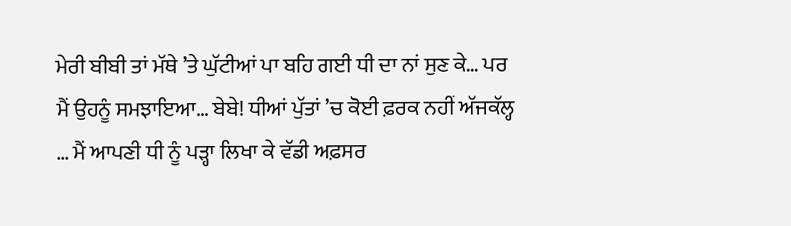ਮੇਰੀ ਬੀਬੀ ਤਾਂ ਮੱਥੇ ’ਤੇ ਘੁੱਟੀਆਂ ਪਾ ਬਹਿ ਗਈ ਧੀ ਦਾ ਨਾਂ ਸੁਣ ਕੇ… ਪਰ ਮੈਂ ਉਹਨੂੰ ਸਮਝਾਇਆ… ਬੇਬੇ! ਧੀਆਂ ਪੁੱਤਾਂ ’ਚ ਕੋਈ ਫ਼ਰਕ ਨਹੀਂ ਅੱਜਕੱਲ੍ਹ … ਮੈਂ ਆਪਣੀ ਧੀ ਨੂੰ ਪੜ੍ਹਾ ਲਿਖਾ ਕੇ ਵੱਡੀ ਅਫ਼ਸਰ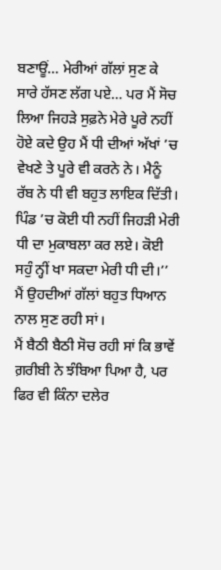ਬਣਾਊਂ… ਮੇਰੀਆਂ ਗੱਲਾਂ ਸੁਣ ਕੇ ਸਾਰੇ ਹੱਸਣ ਲੱਗ ਪਏ… ਪਰ ਮੈਂ ਸੋਚ ਲਿਆ ਜਿਹੜੇ ਸੁਫ਼ਨੇ ਮੇਰੇ ਪੂਰੇ ਨਹੀਂ ਹੋਏ ਕਦੇ ਉਹ ਮੈਂ ਧੀ ਦੀਆਂ ਅੱਖਾਂ ’ਚ ਵੇਖਣੇ ਤੇ ਪੂਰੇ ਵੀ ਕਰਨੇ ਨੇ। ਮੈਨੂੰ ਰੱਬ ਨੇ ਧੀ ਵੀ ਬਹੁਤ ਲਾਇਕ ਦਿੱਤੀ। ਪਿੰਡ ’ਚ ਕੋਈ ਧੀ ਨਹੀਂ ਜਿਹੜੀ ਮੇਰੀ ਧੀ ਦਾ ਮੁਕਾਬਲਾ ਕਰ ਲਏ। ਕੋਈ ਸਹੁੰ ਨ੍ਹੀਂ ਖਾ ਸਕਦਾ ਮੇਰੀ ਧੀ ਦੀ।’’ ਮੈਂ ਉਹਦੀਆਂ ਗੱਲਾਂ ਬਹੁਤ ਧਿਆਨ ਨਾਲ ਸੁਣ ਰਹੀ ਸਾਂ।
ਮੈਂ ਬੈਠੀ ਬੈਠੀ ਸੋਚ ਰਹੀ ਸਾਂ ਕਿ ਭਾਵੇਂ ਗ਼ਰੀਬੀ ਨੇ ਝੰਬਿਆ ਪਿਆ ਹੈ, ਪਰ ਫਿਰ ਵੀ ਕਿੰਨਾ ਦਲੇਰ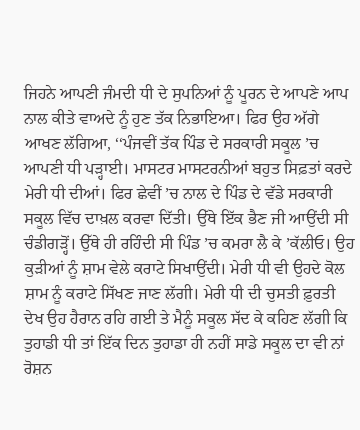ਜਿਹਨੇ ਆਪਣੀ ਜੰਮਦੀ ਧੀ ਦੇ ਸੁਪਨਿਆਂ ਨੂੰ ਪੂਰਨ ਦੇ ਆਪਣੇ ਆਪ ਨਾਲ ਕੀਤੇ ਵਾਅਦੇ ਨੂੰ ਹੁਣ ਤੱਕ ਨਿਭਾਇਆ। ਫਿਰ ਉਹ ਅੱਗੇ ਆਖਣ ਲੱਗਿਆ, ‘‘ਪੰਜਵੀਂ ਤੱਕ ਪਿੰਡ ਦੇ ਸਰਕਾਰੀ ਸਕੂਲ ’ਚ ਆਪਣੀ ਧੀ ਪੜ੍ਹਾਈ। ਮਾਸਟਰ ਮਾਸਟਰਨੀਆਂ ਬਹੁਤ ਸਿਫ਼ਤਾਂ ਕਰਦੇ ਮੇਰੀ ਧੀ ਦੀਆਂ। ਫਿਰ ਛੇਵੀਂ ’ਚ ਨਾਲ ਦੇ ਪਿੰਡ ਦੇ ਵੱਡੇ ਸਰਕਾਰੀ ਸਕੂਲ ਵਿੱਚ ਦਾਖ਼ਲ ਕਰਵਾ ਦਿੱਤੀ। ਉੱਥੇ ਇੱਕ ਭੈਣ ਜੀ ਆਉਂਦੀ ਸੀ ਚੰਡੀਗੜ੍ਹੋਂ। ਉੱਥੇ ਹੀ ਰਹਿੰਦੀ ਸੀ ਪਿੰਡ ’ਚ ਕਮਰਾ ਲੈ ਕੇ ’ਕੱਲੀਓ। ਉਹ ਕੁੜੀਆਂ ਨੂੰ ਸ਼ਾਮ ਵੇਲੇ ਕਰਾਟੇ ਸਿਖਾਉਂਦੀ। ਮੇਰੀ ਧੀ ਵੀ ਉਹਦੇ ਕੋਲ ਸ਼ਾਮ ਨੂੰ ਕਰਾਟੇ ਸਿੱਖਣ ਜਾਣ ਲੱਗੀ। ਮੇਰੀ ਧੀ ਦੀ ਚੁਸਤੀ ਫ਼ੁਰਤੀ ਦੇਖ ਉਹ ਹੈਰਾਨ ਰਹਿ ਗਈ ਤੇ ਮੈਨੂੰ ਸਕੂਲ ਸੱਦ ਕੇ ਕਹਿਣ ਲੱਗੀ ਕਿ ਤੁਹਾਡੀ ਧੀ ਤਾਂ ਇੱਕ ਦਿਨ ਤੁਹਾਡਾ ਹੀ ਨਹੀਂ ਸਾਡੇ ਸਕੂਲ ਦਾ ਵੀ ਨਾਂ ਰੋਸ਼ਨ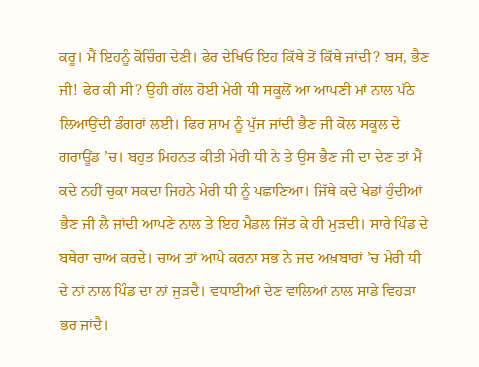ਕਰੂ। ਮੈਂ ਇਹਨੂੰ ਕੋਚਿੰਗ ਦੇਣੀ। ਫੇਰ ਦੇਖਿਓ ਇਹ ਕਿੱਥੇ ਤੋਂ ਕਿੱਥੇ ਜਾਂਦੀ? ਬਸ, ਭੈਣ ਜੀ! ਫੇਰ ਕੀ ਸੀ? ਉਹੀ ਗੱਲ ਹੋਈ ਮੇਰੀ ਧੀ ਸਕੂਲੋਂ ਆ ਆਪਣੀ ਮਾਂ ਨਾਲ ਪੱਠੇ ਲਿਆਉਂਦੀ ਡੰਗਰਾਂ ਲਈ। ਫਿਰ ਸ਼ਾਮ ਨੂੰ ਪੁੱਜ ਜਾਂਦੀ ਭੈਣ ਜੀ ਕੋਲ ਸਕੂਲ ਦੇ ਗਰਾਊਂਡ ’ਚ। ਬਹੁਤ ਮਿਹਨਤ ਕੀਤੀ ਮੇਰੀ ਧੀ ਨੇ ਤੇ ਉਸ ਭੈਣ ਜੀ ਦਾ ਦੇਣ ਤਾਂ ਮੈਂ ਕਦੇ ਨਹੀਂ ਚੁਕਾ ਸਕਦਾ ਜਿਹਨੇ ਮੇਰੀ ਧੀ ਨੂੰ ਪਛਾਣਿਆ। ਜਿੱਥੇ ਕਦੇ ਖੇਡਾਂ ਹੁੰਦੀਆਂ ਭੈਣ ਜੀ ਲੈ ਜਾਂਦੀ ਆਪਣੇ ਨਾਲ ਤੇ ਇਹ ਮੈਡਲ ਜਿੱਤ ਕੇ ਹੀ ਮੁੜਦੀ। ਸਾਰੇ ਪਿੰਡ ਦੇ ਬਥੇਰਾ ਚਾਅ ਕਰਦੇ। ਚਾਅ ਤਾਂ ਆਪੇ ਕਰਨਾ ਸਭ ਨੇ ਜਦ ਅਖ਼ਬਾਰਾਂ ’ਚ ਮੇਰੀ ਧੀ ਦੇ ਨਾਂ ਨਾਲ ਪਿੰਡ ਦਾ ਨਾਂ ਜੁੜਦੈ। ਵਧਾਈਆਂ ਦੇਣ ਵਾਲਿਆਂ ਨਾਲ ਸਾਡੇ ਵਿਹੜਾ ਭਰ ਜਾਂਦੈ।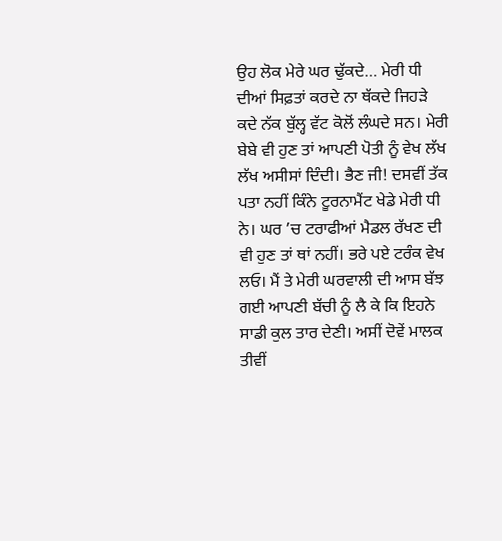ਉਹ ਲੋਕ ਮੇਰੇ ਘਰ ਢੁੱਕਦੇ… ਮੇਰੀ ਧੀ ਦੀਆਂ ਸਿਫ਼ਤਾਂ ਕਰਦੇ ਨਾ ਥੱਕਦੇ ਜਿਹੜੇ ਕਦੇ ਨੱਕ ਬੁੱਲ੍ਹ ਵੱਟ ਕੋਲੋਂ ਲੰਘਦੇ ਸਨ। ਮੇਰੀ ਬੇਬੇ ਵੀ ਹੁਣ ਤਾਂ ਆਪਣੀ ਪੋਤੀ ਨੂੰ ਵੇਖ ਲੱਖ ਲੱਖ ਅਸੀਸਾਂ ਦਿੰਦੀ। ਭੈਣ ਜੀ! ਦਸਵੀਂ ਤੱਕ ਪਤਾ ਨਹੀਂ ਕਿੰਨੇ ਟੂਰਨਾਮੈਂਟ ਖੇਡੇ ਮੇਰੀ ਧੀ ਨੇ। ਘਰ ’ਚ ਟਰਾਫੀਆਂ ਮੈਡਲ ਰੱਖਣ ਦੀ ਵੀ ਹੁਣ ਤਾਂ ਥਾਂ ਨਹੀਂ। ਭਰੇ ਪਏ ਟਰੰਕ ਵੇਖ ਲਓ। ਮੈਂ ਤੇ ਮੇਰੀ ਘਰਵਾਲੀ ਦੀ ਆਸ ਬੱਝ ਗਈ ਆਪਣੀ ਬੱਚੀ ਨੂੰ ਲੈ ਕੇ ਕਿ ਇਹਨੇ ਸਾਡੀ ਕੁਲ ਤਾਰ ਦੇਣੀ। ਅਸੀਂ ਦੋਵੇਂ ਮਾਲਕ ਤੀਵੀਂ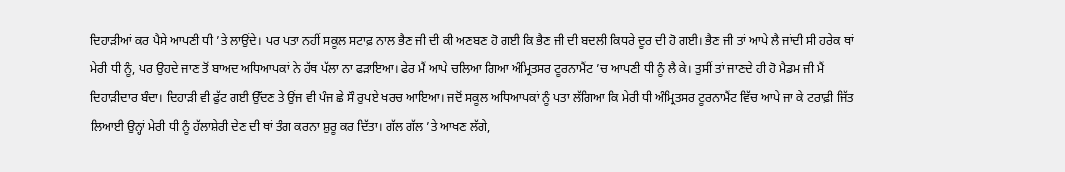ਦਿਹਾੜੀਆਂ ਕਰ ਪੈਸੇ ਆਪਣੀ ਧੀ ’ਤੇ ਲਾਉਂਦੇ। ਪਰ ਪਤਾ ਨਹੀਂ ਸਕੂਲ ਸਟਾਫ਼ ਨਾਲ ਭੈਣ ਜੀ ਦੀ ਕੀ ਅਣਬਣ ਹੋ ਗਈ ਕਿ ਭੈਣ ਜੀ ਦੀ ਬਦਲੀ ਕਿਧਰੇ ਦੂਰ ਦੀ ਹੋ ਗਈ। ਭੈਣ ਜੀ ਤਾਂ ਆਪੇ ਲੈ ਜਾਂਦੀ ਸੀ ਹਰੇਕ ਥਾਂ ਮੇਰੀ ਧੀ ਨੂੰ, ਪਰ ਉਹਦੇ ਜਾਣ ਤੋਂ ਬਾਅਦ ਅਧਿਆਪਕਾਂ ਨੇ ਹੱਥ ਪੱਲਾ ਨਾ ਫੜਾਇਆ। ਫੇਰ ਮੈਂ ਆਪੇ ਚਲਿਆ ਗਿਆ ਅੰਮ੍ਰਿਤਸਰ ਟੂਰਨਾਮੈਂਟ ’ਚ ਆਪਣੀ ਧੀ ਨੂੰ ਲੈ ਕੇ। ਤੁਸੀਂ ਤਾਂ ਜਾਣਦੇ ਹੀ ਹੋ ਮੈਡਮ ਜੀ ਮੈਂ ਦਿਹਾੜੀਦਾਰ ਬੰਦਾ। ਦਿਹਾੜੀ ਵੀ ਫੁੱਟ ਗਈ ਉੱਦਣ ਤੇ ਉਂਜ ਵੀ ਪੰਜ ਛੇ ਸੌ ਰੁਪਏ ਖਰਚ ਆਇਆ। ਜਦੋਂ ਸਕੂਲ ਅਧਿਆਪਕਾਂ ਨੂੰ ਪਤਾ ਲੱਗਿਆ ਕਿ ਮੇਰੀ ਧੀ ਅੰਮ੍ਰਿਤਸਰ ਟੂਰਨਾਮੈਂਟ ਵਿੱਚ ਆਪੇ ਜਾ ਕੇ ਟਰਾਫ਼ੀ ਜਿੱਤ ਲਿਆਈ ਉਨ੍ਹਾਂ ਮੇਰੀ ਧੀ ਨੂੰ ਹੱਲਾਸ਼ੇਰੀ ਦੇਣ ਦੀ ਥਾਂ ਤੰਗ ਕਰਨਾ ਸ਼ੁਰੂ ਕਰ ਦਿੱਤਾ। ਗੱਲ ਗੱਲ ’ਤੇ ਆਖਣ ਲੱਗੇ,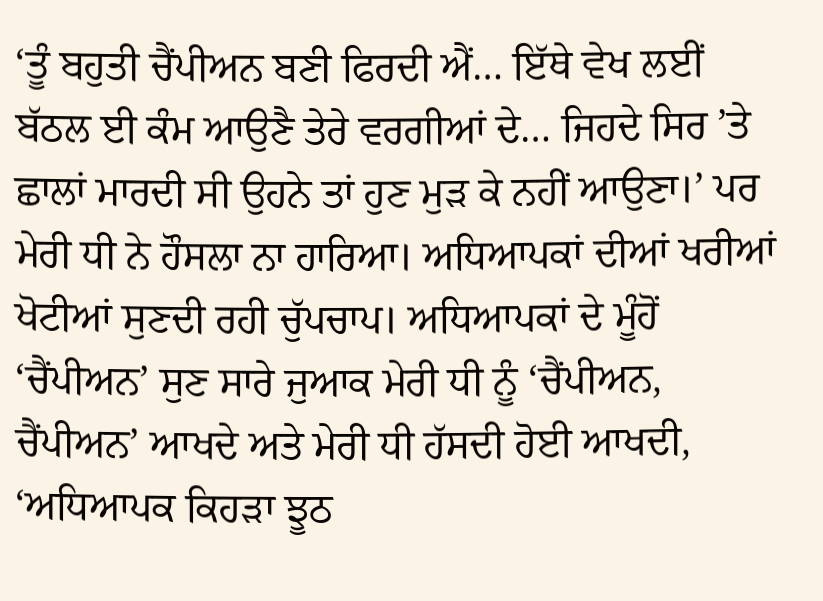‘ਤੂੰ ਬਹੁਤੀ ਚੈਂਪੀਅਨ ਬਣੀ ਫਿਰਦੀ ਐਂ… ਇੱਥੇ ਵੇਖ ਲਈਂ ਬੱਠਲ ਈ ਕੰਮ ਆਉਣੈ ਤੇਰੇ ਵਰਗੀਆਂ ਦੇ… ਜਿਹਦੇ ਸਿਰ ’ਤੇ ਛਾਲਾਂ ਮਾਰਦੀ ਸੀ ਉਹਨੇ ਤਾਂ ਹੁਣ ਮੁੜ ਕੇ ਨਹੀਂ ਆਉਣਾ।’ ਪਰ ਮੇਰੀ ਧੀ ਨੇ ਹੌਸਲਾ ਨਾ ਹਾਰਿਆ। ਅਧਿਆਪਕਾਂ ਦੀਆਂ ਖਰੀਆਂ ਖੋਟੀਆਂ ਸੁਣਦੀ ਰਹੀ ਚੁੱਪਚਾਪ। ਅਧਿਆਪਕਾਂ ਦੇ ਮੂੰਹੋਂ ‘ਚੈਂਪੀਅਨ’ ਸੁਣ ਸਾਰੇ ਜੁਆਕ ਮੇਰੀ ਧੀ ਨੂੰ ‘ਚੈਂਪੀਅਨ, ਚੈਂਪੀਅਨ’ ਆਖਦੇ ਅਤੇ ਮੇਰੀ ਧੀ ਹੱਸਦੀ ਹੋਈ ਆਖਦੀ, ‘ਅਧਿਆਪਕ ਕਿਹੜਾ ਝੂਠ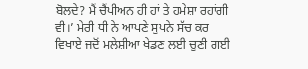ਬੋਲਦੇ? ਮੈਂ ਚੈਂਪੀਅਨ ਹੀ ਹਾਂ ਤੇ ਹਮੇਸ਼ਾ ਰਹਾਂਗੀ ਵੀ।’ ਮੇਰੀ ਧੀ ਨੇ ਆਪਣੇ ਸੁਪਨੇ ਸੱਚ ਕਰ ਵਿਖਾਏ ਜਦੋਂ ਮਲੇਸ਼ੀਆ ਖੇਡਣ ਲਈ ਚੁਣੀ ਗਈ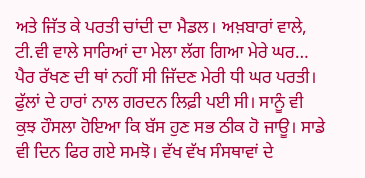ਅਤੇ ਜਿੱਤ ਕੇ ਪਰਤੀ ਚਾਂਦੀ ਦਾ ਮੈਡਲ। ਅਖ਼ਬਾਰਾਂ ਵਾਲੇ, ਟੀ.ਵੀ ਵਾਲੇ ਸਾਰਿਆਂ ਦਾ ਮੇਲਾ ਲੱਗ ਗਿਆ ਮੇਰੇ ਘਰ… ਪੈਰ ਰੱਖਣ ਦੀ ਥਾਂ ਨਹੀਂ ਸੀ ਜਿੱਦਣ ਮੇਰੀ ਧੀ ਘਰ ਪਰਤੀ। ਫੁੱਲਾਂ ਦੇ ਹਾਰਾਂ ਨਾਲ ਗਰਦਨ ਲਿਫ਼ੀ ਪਈ ਸੀ। ਸਾਨੂੰ ਵੀ ਕੁਝ ਹੌਸਲਾ ਹੋਇਆ ਕਿ ਬੱਸ ਹੁਣ ਸਭ ਠੀਕ ਹੋ ਜਾਊ। ਸਾਡੇ ਵੀ ਦਿਨ ਫਿਰ ਗਏ ਸਮਝੋ। ਵੱਖ ਵੱਖ ਸੰਸਥਾਵਾਂ ਦੇ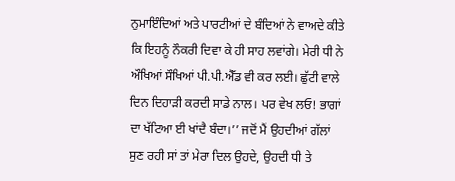ਨੁਮਾਇੰਦਿਆਂ ਅਤੇ ਪਾਰਟੀਆਂ ਦੇ ਬੰਦਿਆਂ ਨੇ ਵਾਅਦੇ ਕੀਤੇ ਕਿ ਇਹਨੂੰ ਨੌਕਰੀ ਦਿਵਾ ਕੇ ਹੀ ਸਾਹ ਲਵਾਂਗੇ। ਮੇਰੀ ਧੀ ਨੇ ਔਖਿਆਂ ਸੌਖਿਆਂ ਪੀ.ਪੀ.ਐੱਡ ਵੀ ਕਰ ਲਈ। ਛੁੱਟੀ ਵਾਲੇ ਦਿਨ ਦਿਹਾੜੀ ਕਰਦੀ ਸਾਡੇ ਨਾਲ। ਪਰ ਵੇਖ ਲਓ! ਭਾਗਾਂ ਦਾ ਖੱਟਿਆ ਈ ਖਾਂਦੈ ਬੰਦਾ।’’ ਜਦੋਂ ਮੈਂ ਉਹਦੀਆਂ ਗੱਲਾਂ ਸੁਣ ਰਹੀ ਸਾਂ ਤਾਂ ਮੇਰਾ ਦਿਲ ਉਹਦੇ, ਉਹਦੀ ਧੀ ਤੇ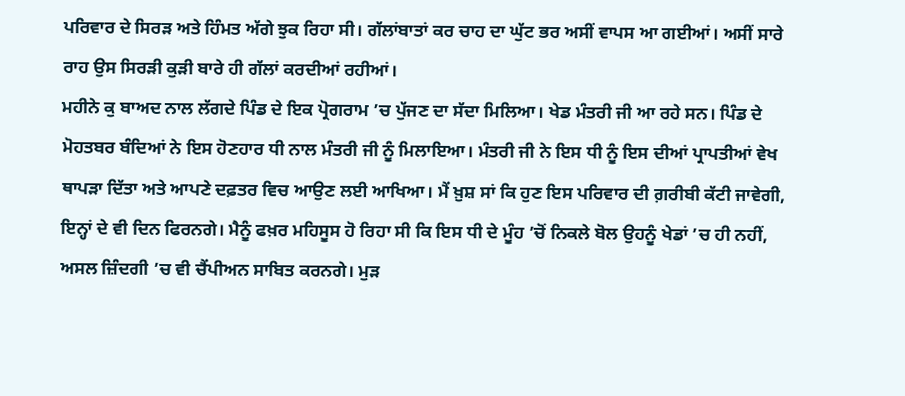ਪਰਿਵਾਰ ਦੇ ਸਿਰੜ ਅਤੇ ਹਿੰਮਤ ਅੱਗੇ ਝੁਕ ਰਿਹਾ ਸੀ। ਗੱਲਾਂਬਾਤਾਂ ਕਰ ਚਾਹ ਦਾ ਘੁੱਟ ਭਰ ਅਸੀਂ ਵਾਪਸ ਆ ਗਈਆਂ। ਅਸੀਂ ਸਾਰੇ ਰਾਹ ਉਸ ਸਿਰੜੀ ਕੁੜੀ ਬਾਰੇ ਹੀ ਗੱਲਾਂ ਕਰਦੀਆਂ ਰਹੀਆਂ।
ਮਹੀਨੇ ਕੁ ਬਾਅਦ ਨਾਲ ਲੱਗਦੇ ਪਿੰਡ ਦੇ ਇਕ ਪ੍ਰੋਗਰਾਮ ’ਚ ਪੁੱਜਣ ਦਾ ਸੱਦਾ ਮਿਲਿਆ। ਖੇਡ ਮੰਤਰੀ ਜੀ ਆ ਰਹੇ ਸਨ। ਪਿੰਡ ਦੇ ਮੋਹਤਬਰ ਬੰਦਿਆਂ ਨੇ ਇਸ ਹੋਣਹਾਰ ਧੀ ਨਾਲ ਮੰਤਰੀ ਜੀ ਨੂੰ ਮਿਲਾਇਆ। ਮੰਤਰੀ ਜੀ ਨੇ ਇਸ ਧੀ ਨੂੰ ਇਸ ਦੀਆਂ ਪ੍ਰਾਪਤੀਆਂ ਵੇਖ ਥਾਪੜਾ ਦਿੱਤਾ ਅਤੇ ਆਪਣੇ ਦਫ਼ਤਰ ਵਿਚ ਆਉਣ ਲਈ ਆਖਿਆ। ਮੈਂ ਖ਼ੁਸ਼ ਸਾਂ ਕਿ ਹੁਣ ਇਸ ਪਰਿਵਾਰ ਦੀ ਗ਼ਰੀਬੀ ਕੱਟੀ ਜਾਵੇਗੀ, ਇਨ੍ਹਾਂ ਦੇ ਵੀ ਦਿਨ ਫਿਰਨਗੇ। ਮੈਨੂੰ ਫਖ਼ਰ ਮਹਿਸੂਸ ਹੋ ਰਿਹਾ ਸੀ ਕਿ ਇਸ ਧੀ ਦੇ ਮੂੰਹ ’ਚੋਂ ਨਿਕਲੇ ਬੋਲ ਉਹਨੂੰ ਖੇਡਾਂ ’ਚ ਹੀ ਨਹੀਂ, ਅਸਲ ਜ਼ਿੰਦਗੀ ’ਚ ਵੀ ਚੈਂਪੀਅਨ ਸਾਬਿਤ ਕਰਨਗੇ। ਮੁੜ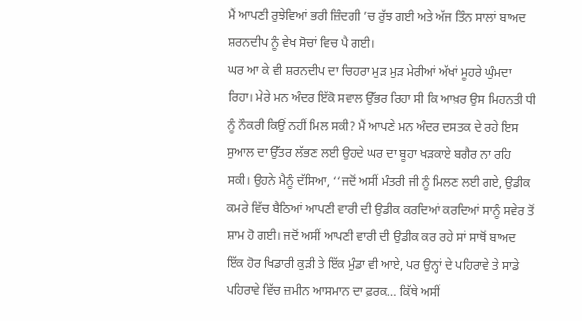ਮੈਂ ਆਪਣੀ ਰੁਝੇਵਿਆਂ ਭਰੀ ਜ਼ਿੰਦਗੀ ’ਚ ਰੁੱਝ ਗਈ ਅਤੇ ਅੱਜ ਤਿੰਨ ਸਾਲਾਂ ਬਾਅਦ ਸ਼ਰਨਦੀਪ ਨੂੰ ਵੇਖ ਸੋਚਾਂ ਵਿਚ ਪੈ ਗਈ।
ਘਰ ਆ ਕੇ ਵੀ ਸ਼ਰਨਦੀਪ ਦਾ ਚਿਹਰਾ ਮੁੜ ਮੁੜ ਮੇਰੀਆਂ ਅੱਖਾਂ ਮੂਹਰੇ ਘੁੰਮਦਾ ਰਿਹਾ। ਮੇਰੇ ਮਨ ਅੰਦਰ ਇੱਕੋ ਸਵਾਲ ਉੱਭਰ ਰਿਹਾ ਸੀ ਕਿ ਆਖ਼ਰ ਉਸ ਮਿਹਨਤੀ ਧੀ ਨੂੰ ਨੌਕਰੀ ਕਿਉਂ ਨਹੀਂ ਮਿਲ ਸਕੀ? ਮੈਂ ਆਪਣੇ ਮਨ ਅੰਦਰ ਦਸਤਕ ਦੇ ਰਹੇ ਇਸ ਸੁਆਲ ਦਾ ਉੱਤਰ ਲੱਭਣ ਲਈ ਉਹਦੇ ਘਰ ਦਾ ਬੂਹਾ ਖੜਕਾਏ ਬਗੈਰ ਨਾ ਰਹਿ ਸਕੀ। ਉਹਨੇ ਮੈਨੂੰ ਦੱਸਿਆ, ‘‘ਜਦੋਂ ਅਸੀਂ ਮੰਤਰੀ ਜੀ ਨੂੰ ਮਿਲਣ ਲਈ ਗਏ, ਉਡੀਕ ਕਮਰੇ ਵਿੱਚ ਬੈਠਿਆਂ ਆਪਣੀ ਵਾਰੀ ਦੀ ਉਡੀਕ ਕਰਦਿਆਂ ਕਰਦਿਆਂ ਸਾਨੂੰ ਸਵੇਰ ਤੋਂ ਸ਼ਾਮ ਹੋ ਗਈ। ਜਦੋਂ ਅਸੀਂ ਆਪਣੀ ਵਾਰੀ ਦੀ ਉਡੀਕ ਕਰ ਰਹੇ ਸਾਂ ਸਾਥੋਂ ਬਾਅਦ ਇੱਕ ਹੋਰ ਖਿਡਾਰੀ ਕੁੜੀ ਤੇ ਇੱਕ ਮੁੰਡਾ ਵੀ ਆਏ, ਪਰ ਉਨ੍ਹਾਂ ਦੇ ਪਹਿਰਾਵੇ ਤੇ ਸਾਡੇ ਪਹਿਰਾਵੇ ਵਿੱਚ ਜ਼ਮੀਨ ਆਸਮਾਨ ਦਾ ਫ਼ਰਕ… ਕਿੱਥੇ ਅਸੀਂ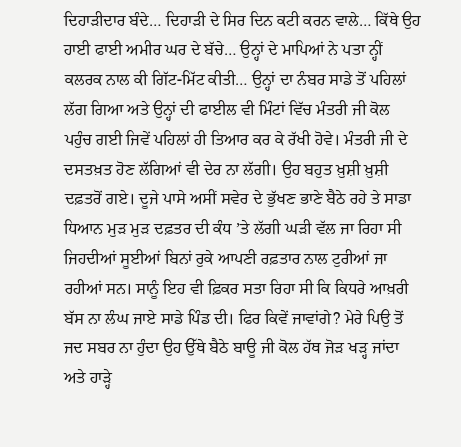ਦਿਹਾੜੀਦਾਰ ਬੰਦੇ… ਦਿਹਾੜੀ ਦੇ ਸਿਰ ਦਿਨ ਕਟੀ ਕਰਨ ਵਾਲੇ… ਕਿੱਥੇ ਉਹ ਹਾਈ ਫਾਈ ਅਮੀਰ ਘਰ ਦੇ ਬੱਚੇ… ਉਨ੍ਹਾਂ ਦੇ ਮਾਪਿਆਂ ਨੇ ਪਤਾ ਨ੍ਹੀਂ ਕਲਰਕ ਨਾਲ ਕੀ ਗਿੱਟ-ਮਿੱਟ ਕੀਤੀ… ਉਨ੍ਹਾਂ ਦਾ ਨੰਬਰ ਸਾਡੇ ਤੋਂ ਪਹਿਲਾਂ ਲੱਗ ਗਿਆ ਅਤੇ ਉਨ੍ਹਾਂ ਦੀ ਫਾਈਲ ਵੀ ਮਿੰਟਾਂ ਵਿੱਚ ਮੰਤਰੀ ਜੀ ਕੋਲ ਪਹੁੰਚ ਗਈ ਜਿਵੇਂ ਪਹਿਲਾਂ ਹੀ ਤਿਆਰ ਕਰ ਕੇ ਰੱਖੀ ਹੋਵੇ। ਮੰਤਰੀ ਜੀ ਦੇ ਦਸਤਖ਼ਤ ਹੋਣ ਲੱਗਿਆਂ ਵੀ ਦੇਰ ਨਾ ਲੱਗੀ। ਉਹ ਬਹੁਤ ਖ਼ੁਸ਼ੀ ਖ਼ੁਸ਼ੀ ਦਫ਼ਤਰੋਂ ਗਏ। ਦੂਜੇ ਪਾਸੇ ਅਸੀਂ ਸਵੇਰ ਦੇ ਭੁੱਖਣ ਭਾਣੇ ਬੈਠੇ ਰਹੇ ਤੇ ਸਾਡਾ ਧਿਆਨ ਮੁੜ ਮੁੜ ਦਫ਼ਤਰ ਦੀ ਕੰਧ ’ਤੇ ਲੱਗੀ ਘੜੀ ਵੱਲ ਜਾ ਰਿਹਾ ਸੀ ਜਿਹਦੀਆਂ ਸੂਈਆਂ ਬਿਨਾਂ ਰੁਕੇ ਆਪਣੀ ਰਫ਼ਤਾਰ ਨਾਲ ਟੁਰੀਆਂ ਜਾ ਰਹੀਆਂ ਸਨ। ਸਾਨੂੰ ਇਹ ਵੀ ਫ਼ਿਕਰ ਸਤਾ ਰਿਹਾ ਸੀ ਕਿ ਕਿਧਰੇ ਆਖ਼ਰੀ ਬੱਸ ਨਾ ਲੰਘ ਜਾਏ ਸਾਡੇ ਪਿੰਡ ਦੀ। ਫਿਰ ਕਿਵੇਂ ਜਾਵਾਂਗੇ? ਮੇਰੇ ਪਿਉ ਤੋਂ ਜਦ ਸਬਰ ਨਾ ਹੁੰਦਾ ਉਹ ਉੱਥੇ ਬੈਠੇ ਬਾਊ ਜੀ ਕੋਲ ਹੱਥ ਜੋੜ ਖੜ੍ਹ ਜਾਂਦਾ ਅਤੇ ਹਾੜ੍ਹੇ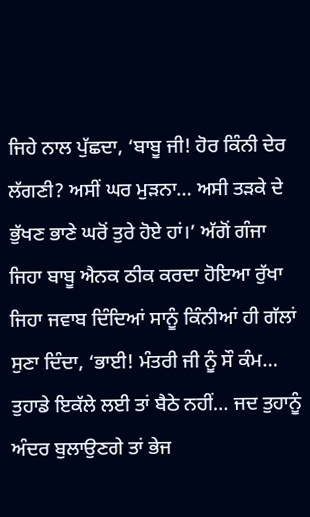ਜਿਹੇ ਨਾਲ ਪੁੱਛਦਾ, ‘ਬਾਬੂ ਜੀ! ਹੋਰ ਕਿੰਨੀ ਦੇਰ ਲੱਗਣੀ? ਅਸੀਂ ਘਰ ਮੁੜਨਾ… ਅਸੀ ਤੜਕੇ ਦੇ ਭੁੱਖਣ ਭਾਣੇ ਘਰੋਂ ਤੁਰੇ ਹੋਏ ਹਾਂ।’ ਅੱਗੋਂ ਗੰਜਾ ਜਿਹਾ ਬਾਬੂ ਐਨਕ ਠੀਕ ਕਰਦਾ ਹੋਇਆ ਰੁੱਖਾ ਜਿਹਾ ਜਵਾਬ ਦਿੰਦਿਆਂ ਸਾਨੂੰ ਕਿੰਨੀਆਂ ਹੀ ਗੱਲਾਂ ਸੁਣਾ ਦਿੰਦਾ, ‘ਭਾਈ! ਮੰਤਰੀ ਜੀ ਨੂੰ ਸੌ ਕੰਮ… ਤੁਹਾਡੇ ਇਕੱਲੇ ਲਈ ਤਾਂ ਬੈਠੇ ਨਹੀਂ… ਜਦ ਤੁਹਾਨੂੰ ਅੰਦਰ ਬੁਲਾਉਣਗੇ ਤਾਂ ਭੇਜ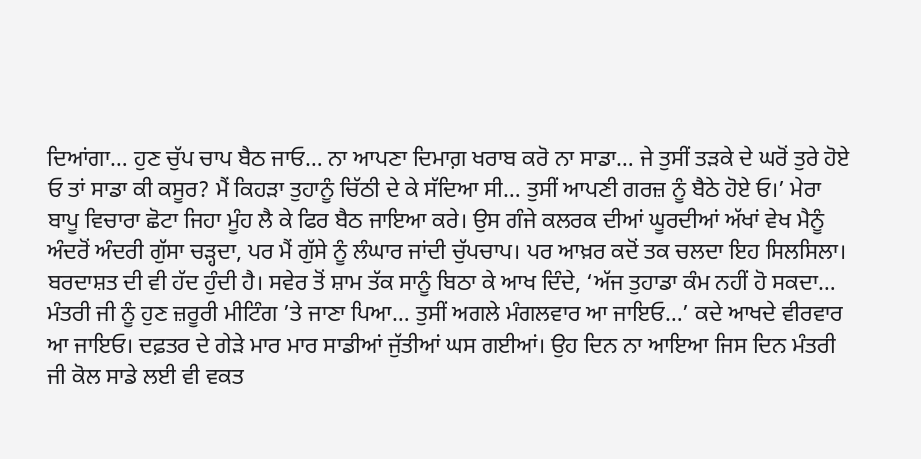ਦਿਆਂਗਾ… ਹੁਣ ਚੁੱਪ ਚਾਪ ਬੈਠ ਜਾਓ… ਨਾ ਆਪਣਾ ਦਿਮਾਗ਼ ਖਰਾਬ ਕਰੋ ਨਾ ਸਾਡਾ… ਜੇ ਤੁਸੀਂ ਤੜਕੇ ਦੇ ਘਰੋਂ ਤੁਰੇ ਹੋਏ ਓ ਤਾਂ ਸਾਡਾ ਕੀ ਕਸੂਰ? ਮੈਂ ਕਿਹੜਾ ਤੁਹਾਨੂੰ ਚਿੱਠੀ ਦੇ ਕੇ ਸੱਦਿਆ ਸੀ… ਤੁਸੀਂ ਆਪਣੀ ਗਰਜ਼ ਨੂੰ ਬੈਠੇ ਹੋਏ ਓ।’ ਮੇਰਾ ਬਾਪੂ ਵਿਚਾਰਾ ਛੋਟਾ ਜਿਹਾ ਮੂੰਹ ਲੈ ਕੇ ਫਿਰ ਬੈਠ ਜਾਇਆ ਕਰੇ। ਉਸ ਗੰਜੇ ਕਲਰਕ ਦੀਆਂ ਘੂਰਦੀਆਂ ਅੱਖਾਂ ਵੇਖ ਮੈਨੂੰ ਅੰਦਰੋਂ ਅੰਦਰੀ ਗੁੱਸਾ ਚੜ੍ਹਦਾ, ਪਰ ਮੈਂ ਗੁੱਸੇ ਨੂੰ ਲੰਘਾਰ ਜਾਂਦੀ ਚੁੱਪਚਾਪ। ਪਰ ਆਖ਼ਰ ਕਦੋਂ ਤਕ ਚਲਦਾ ਇਹ ਸਿਲਸਿਲਾ। ਬਰਦਾਸ਼ਤ ਦੀ ਵੀ ਹੱਦ ਹੁੰਦੀ ਹੈ। ਸਵੇਰ ਤੋਂ ਸ਼ਾਮ ਤੱਕ ਸਾਨੂੰ ਬਿਠਾ ਕੇ ਆਖ ਦਿੰਦੇ, ‘ਅੱਜ ਤੁਹਾਡਾ ਕੰਮ ਨਹੀਂ ਹੋ ਸਕਦਾ… ਮੰਤਰੀ ਜੀ ਨੂੰ ਹੁਣ ਜ਼ਰੂਰੀ ਮੀਟਿੰਗ ’ਤੇ ਜਾਣਾ ਪਿਆ… ਤੁਸੀਂ ਅਗਲੇ ਮੰਗਲਵਾਰ ਆ ਜਾਇਓ…’ ਕਦੇ ਆਖਦੇ ਵੀਰਵਾਰ ਆ ਜਾਇਓ। ਦਫ਼ਤਰ ਦੇ ਗੇੜੇ ਮਾਰ ਮਾਰ ਸਾਡੀਆਂ ਜੁੱਤੀਆਂ ਘਸ ਗਈਆਂ। ਉਹ ਦਿਨ ਨਾ ਆਇਆ ਜਿਸ ਦਿਨ ਮੰਤਰੀ ਜੀ ਕੋਲ ਸਾਡੇ ਲਈ ਵੀ ਵਕਤ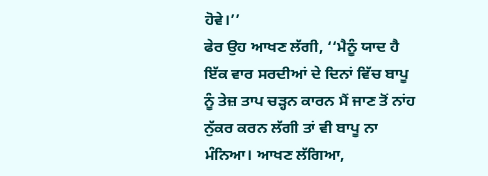ਹੋਵੇ।’’
ਫੇਰ ਉਹ ਆਖਣ ਲੱਗੀ, ‘‘ਮੈਨੂੰ ਯਾਦ ਹੈ ਇੱਕ ਵਾਰ ਸਰਦੀਆਂ ਦੇ ਦਿਨਾਂ ਵਿੱਚ ਬਾਪੂ ਨੂੰ ਤੇਜ਼ ਤਾਪ ਚੜ੍ਹਨ ਕਾਰਨ ਮੈਂ ਜਾਣ ਤੋਂ ਨਾਂਹ ਨੁੱਕਰ ਕਰਨ ਲੱਗੀ ਤਾਂ ਵੀ ਬਾਪੂ ਨਾ ਮੰਨਿਆ। ਆਖਣ ਲੱਗਿਆ,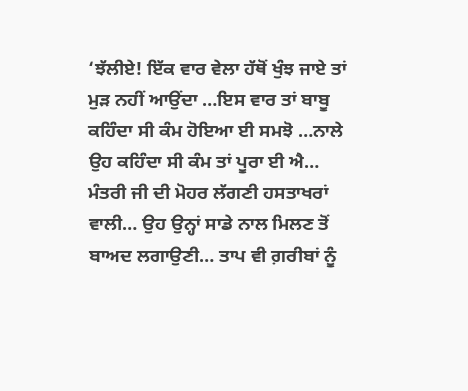‘ਝੱਲੀਏ! ਇੱਕ ਵਾਰ ਵੇਲਾ ਹੱਥੋਂ ਖੁੰਝ ਜਾਏ ਤਾਂ ਮੁੜ ਨਹੀਂ ਆਉਂਦਾ …ਇਸ ਵਾਰ ਤਾਂ ਬਾਬੂ ਕਹਿੰਦਾ ਸੀ ਕੰਮ ਹੋਇਆ ਈ ਸਮਝੋ …ਨਾਲੇ ਉਹ ਕਹਿੰਦਾ ਸੀ ਕੰਮ ਤਾਂ ਪੂਰਾ ਈ ਐ… ਮੰਤਰੀ ਜੀ ਦੀ ਮੋਹਰ ਲੱਗਣੀ ਹਸਤਾਖਰਾਂ ਵਾਲੀ… ਉਹ ਉਨ੍ਹਾਂ ਸਾਡੇ ਨਾਲ ਮਿਲਣ ਤੋਂ ਬਾਅਦ ਲਗਾਉਣੀ… ਤਾਪ ਵੀ ਗ਼ਰੀਬਾਂ ਨੂੰ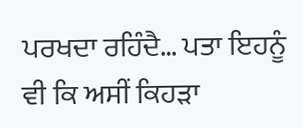ਪਰਖਦਾ ਰਹਿੰਦੈ… ਪਤਾ ਇਹਨੂੰ ਵੀ ਕਿ ਅਸੀਂ ਕਿਹੜਾ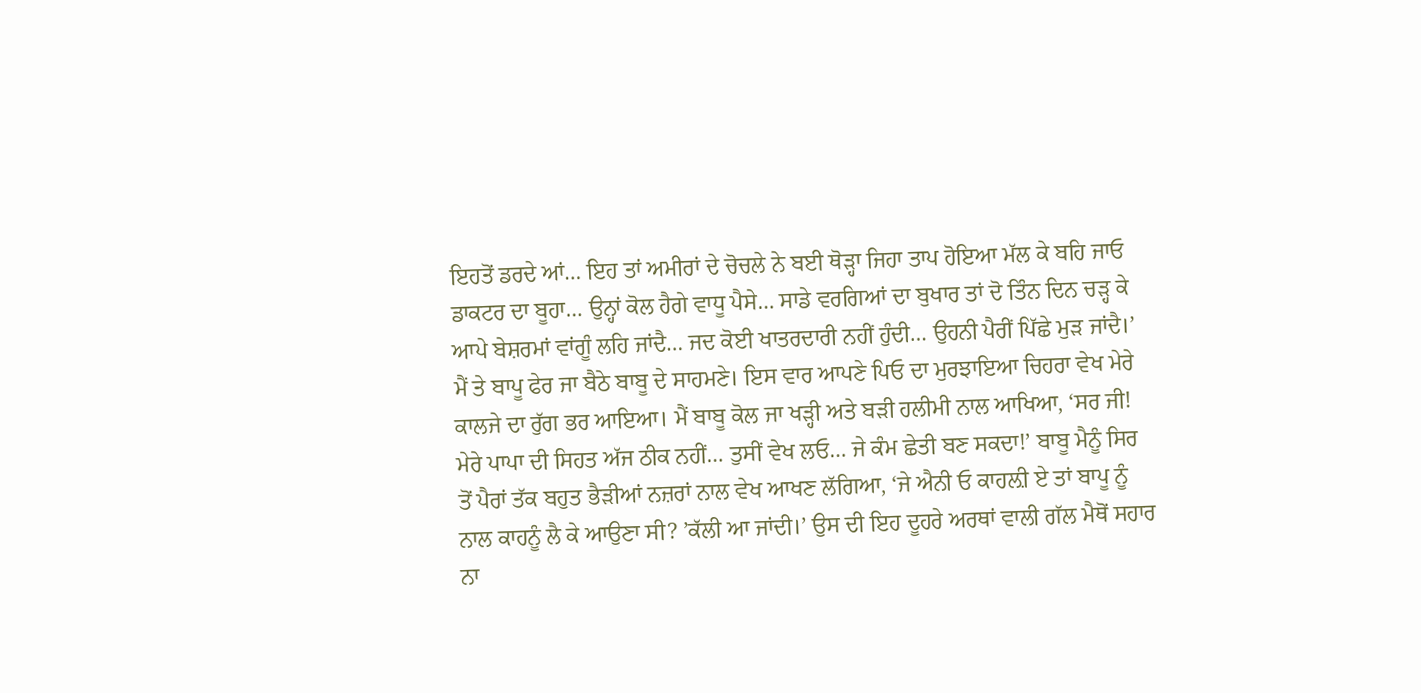ਇਹਤੋਂ ਡਰਦੇ ਆਂ… ਇਹ ਤਾਂ ਅਮੀਰਾਂ ਦੇ ਚੋਚਲੇ ਨੇ ਬਈ ਥੋੜ੍ਹਾ ਜਿਹਾ ਤਾਪ ਹੋਇਆ ਮੱਲ ਕੇ ਬਹਿ ਜਾਓ ਡਾਕਟਰ ਦਾ ਬੂਹਾ… ਉਨ੍ਹਾਂ ਕੋਲ ਹੈਗੇ ਵਾਧੂ ਪੈਸੇ… ਸਾਡੇ ਵਰਗਿਆਂ ਦਾ ਬੁਖਾਰ ਤਾਂ ਦੋ ਤਿੰਨ ਦਿਨ ਚੜ੍ਹ ਕੇ ਆਪੇ ਬੇਸ਼ਰਮਾਂ ਵਾਂਗੂੰ ਲਹਿ ਜਾਂਦੈ… ਜਦ ਕੋਈ ਖਾਤਰਦਾਰੀ ਨਹੀਂ ਹੁੰਦੀ… ਉਹਨੀ ਪੈਰੀਂ ਪਿੱਛੇ ਮੁੜ ਜਾਂਦੈ।’ ਮੈਂ ਤੇ ਬਾਪੂ ਫੇਰ ਜਾ ਬੈਠੇ ਬਾਬੂ ਦੇ ਸਾਹਮਣੇ। ਇਸ ਵਾਰ ਆਪਣੇ ਪਿਓ ਦਾ ਮੁਰਝਾਇਆ ਚਿਹਰਾ ਵੇਖ ਮੇਰੇ ਕਾਲਜੇ ਦਾ ਰੁੱਗ ਭਰ ਆਇਆ। ਮੈਂ ਬਾਬੂ ਕੋਲ ਜਾ ਖੜ੍ਹੀ ਅਤੇ ਬੜੀ ਹਲੀਮੀ ਨਾਲ ਆਖਿਆ, ‘ਸਰ ਜੀ! ਮੇਰੇ ਪਾਪਾ ਦੀ ਸਿਹਤ ਅੱਜ ਠੀਕ ਨਹੀਂ… ਤੁਸੀਂ ਵੇਖ ਲਓ… ਜੇ ਕੰਮ ਛੇਤੀ ਬਣ ਸਕਦਾ!’ ਬਾਬੂ ਮੈਨੂੰ ਸਿਰ ਤੋਂ ਪੈਰਾਂ ਤੱਕ ਬਹੁਤ ਭੈੜੀਆਂ ਨਜ਼ਰਾਂ ਨਾਲ ਵੇਖ ਆਖਣ ਲੱਗਿਆ, ‘ਜੇ ਐਨੀ ਓ ਕਾਹਲ਼ੀ ਏ ਤਾਂ ਬਾਪੂ ਨੂੰ ਨਾਲ ਕਾਹਨੂੰ ਲੈ ਕੇ ਆਉਣਾ ਸੀ? ’ਕੱਲੀ ਆ ਜਾਂਦੀ।’ ਉਸ ਦੀ ਇਹ ਦੂਹਰੇ ਅਰਥਾਂ ਵਾਲੀ ਗੱਲ ਮੈਥੋਂ ਸਹਾਰ ਨਾ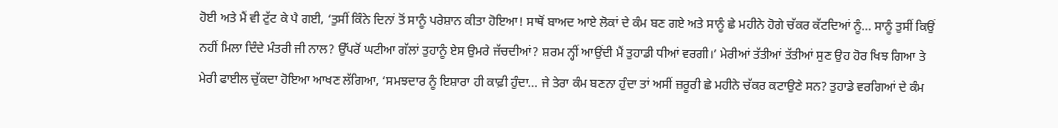ਹੋਈ ਅਤੇ ਮੈਂ ਵੀ ਟੁੱਟ ਕੇ ਪੈ ਗਈ, ‘ਤੁਸੀਂ ਕਿੰਨੇ ਦਿਨਾਂ ਤੋਂ ਸਾਨੂੰ ਪਰੇਸ਼ਾਨ ਕੀਤਾ ਹੋਇਆ! ਸਾਥੋਂ ਬਾਅਦ ਆਏ ਲੋਕਾਂ ਦੇ ਕੰਮ ਬਣ ਗਏ ਅਤੇ ਸਾਨੂੰ ਛੇ ਮਹੀਨੇ ਹੋਗੇ ਚੱਕਰ ਕੱਟਦਿਆਂ ਨੂੰ… ਸਾਨੂੰ ਤੁਸੀਂ ਕਿਉਂ ਨਹੀਂ ਮਿਲਾ ਦਿੰਦੇ ਮੰਤਰੀ ਜੀ ਨਾਲ? ਉੱਪਰੋਂ ਘਟੀਆ ਗੱਲਾਂ ਤੁਹਾਨੂੰ ਏਸ ਉਮਰੇ ਜੱਚਦੀਆਂ? ਸ਼ਰਮ ਨ੍ਹੀਂ ਆਉਂਦੀ ਮੈਂ ਤੁਹਾਡੀ ਧੀਆਂ ਵਰਗੀ।’ ਮੇਰੀਆਂ ਤੱਤੀਆਂ ਤੱਤੀਆਂ ਸੁਣ ਉਹ ਹੋਰ ਖਿਝ ਗਿਆ ਤੇ ਮੇਰੀ ਫਾਈਲ ਚੁੱਕਦਾ ਹੋਇਆ ਆਖਣ ਲੱਗਿਆ, ‘ਸਮਝਦਾਰ ਨੂੰ ਇਸ਼ਾਰਾ ਹੀ ਕਾਫ਼ੀ ਹੁੰਦਾ… ਜੇ ਤੇਰਾ ਕੰਮ ਬਣਨਾ ਹੁੰਦਾ ਤਾਂ ਅਸੀਂ ਜ਼ਰੂਰੀ ਛੇ ਮਹੀਨੇ ਚੱਕਰ ਕਟਾਉਣੇ ਸਨ? ਤੁਹਾਡੇ ਵਰਗਿਆਂ ਦੇ ਕੰਮ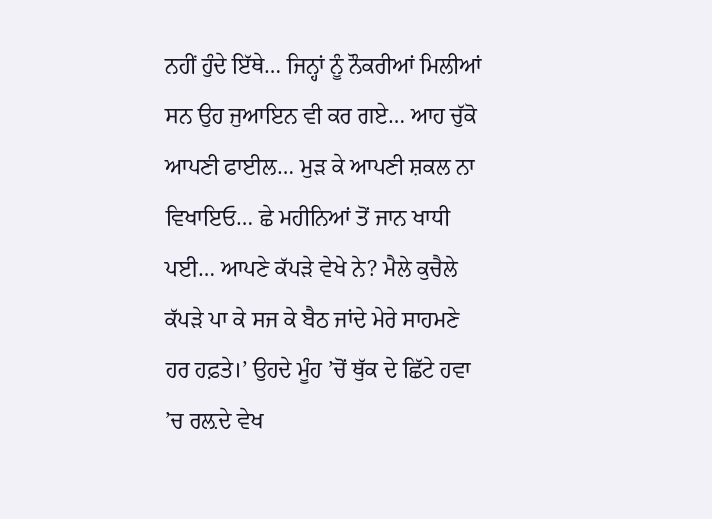ਨਹੀਂ ਹੁੰਦੇ ਇੱਥੇ… ਜਿਨ੍ਹਾਂ ਨੂੰ ਨੌਕਰੀਆਂ ਮਿਲੀਆਂ ਸਨ ਉਹ ਜੁਆਇਨ ਵੀ ਕਰ ਗਏ… ਆਹ ਚੁੱਕੋ ਆਪਣੀ ਫਾਈਲ… ਮੁੜ ਕੇ ਆਪਣੀ ਸ਼ਕਲ ਨਾ ਵਿਖਾਇਓ… ਛੇ ਮਹੀਨਿਆਂ ਤੋਂ ਜਾਨ ਖਾਧੀ ਪਈ… ਆਪਣੇ ਕੱਪੜੇ ਵੇਖੇ ਨੇ? ਮੈਲੇ ਕੁਚੈਲੇ ਕੱਪੜੇ ਪਾ ਕੇ ਸਜ ਕੇ ਬੈਠ ਜਾਂਦੇ ਮੇਰੇ ਸਾਹਮਣੇ ਹਰ ਹਫ਼ਤੇ।’ ਉਹਦੇ ਮੂੰਹ ’ਚੋਂ ਥੁੱਕ ਦੇ ਛਿੱਟੇ ਹਵਾ ’ਚ ਰਲ਼ਦੇ ਵੇਖ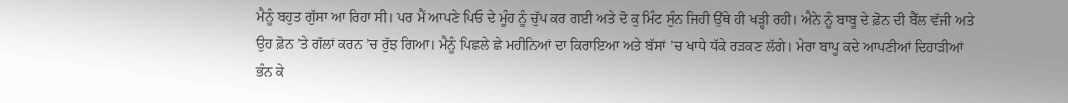ਮੈਨੂੰ ਬਹੁਤ ਗੁੱਸਾ ਆ ਰਿਹਾ ਸੀ। ਪਰ ਮੈਂ ਆਪਣੇ ਪਿਓ ਦੇ ਮੂੰਹ ਨੂੰ ਚੁੱਪ ਕਰ ਗਈ ਅਤੇ ਦੋ ਕੁ ਮਿੰਟ ਸੁੰਨ ਜਿਹੀ ਉੱਥੇ ਹੀ ਖੜ੍ਹੀ ਰਹੀ। ਐਨੇ ਨੂੰ ਬਾਬੂ ਦੇ ਫ਼ੋਨ ਦੀ ਬੈੱਲ ਵੱਜੀ ਅਤੇ ਉਹ ਫ਼ੋਨ ’ਤੇ ਗੱਲਾਂ ਕਰਨ ’ਚ ਰੁੱਝ ਗਿਆ। ਮੈਨੂੰ ਪਿਛਲੇ ਛੇ ਮਹੀਨਿਆਂ ਦਾ ਕਿਰਾਇਆ ਅਤੇ ਬੱਸਾਂ ’ਚ ਖਾਧੇ ਧੱਕੇ ਰੜਕਣ ਲੱਗੇ। ਮੇਰਾ ਬਾਪੂ ਕਦੇ ਆਪਣੀਆਂ ਦਿਹਾੜੀਆਂ ਭੰਨ ਕੇ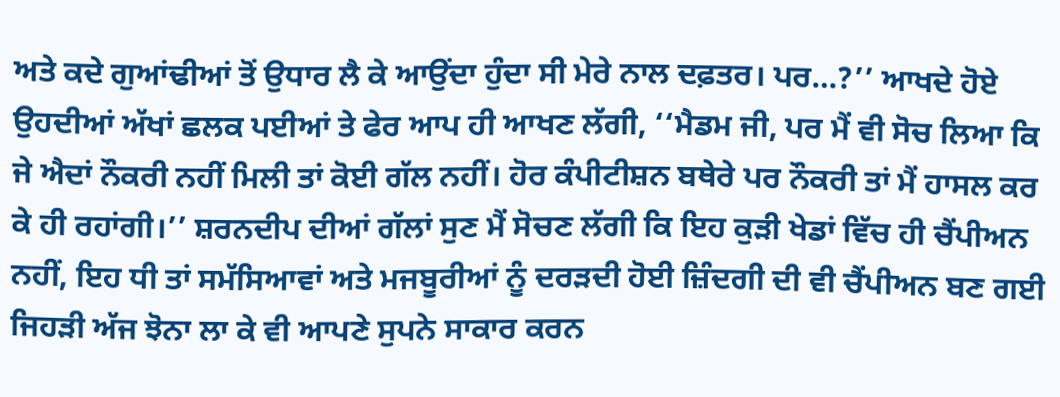ਅਤੇ ਕਦੇ ਗੁਆਂਢੀਆਂ ਤੋਂ ਉਧਾਰ ਲੈ ਕੇ ਆਉਂਦਾ ਹੁੰਦਾ ਸੀ ਮੇਰੇ ਨਾਲ ਦਫ਼ਤਰ। ਪਰ…?’’ ਆਖਦੇ ਹੋਏ ਉਹਦੀਆਂ ਅੱਖਾਂ ਛਲਕ ਪਈਆਂ ਤੇ ਫੇਰ ਆਪ ਹੀ ਆਖਣ ਲੱਗੀ, ‘‘ਮੈਡਮ ਜੀ, ਪਰ ਮੈਂ ਵੀ ਸੋਚ ਲਿਆ ਕਿ ਜੇ ਐਦਾਂ ਨੌਕਰੀ ਨਹੀਂ ਮਿਲੀ ਤਾਂ ਕੋਈ ਗੱਲ ਨਹੀਂ। ਹੋਰ ਕੰਪੀਟੀਸ਼ਨ ਬਥੇਰੇ ਪਰ ਨੌਕਰੀ ਤਾਂ ਮੈਂ ਹਾਸਲ ਕਰ ਕੇ ਹੀ ਰਹਾਂਗੀ।’’ ਸ਼ਰਨਦੀਪ ਦੀਆਂ ਗੱਲਾਂ ਸੁਣ ਮੈਂ ਸੋਚਣ ਲੱਗੀ ਕਿ ਇਹ ਕੁੜੀ ਖੇਡਾਂ ਵਿੱਚ ਹੀ ਚੈਂਪੀਅਨ ਨਹੀਂ, ਇਹ ਧੀ ਤਾਂ ਸਮੱਸਿਆਵਾਂ ਅਤੇ ਮਜਬੂਰੀਆਂ ਨੂੰ ਦਰੜਦੀ ਹੋਈ ਜ਼ਿੰਦਗੀ ਦੀ ਵੀ ਚੈਂਪੀਅਨ ਬਣ ਗਈ ਜਿਹੜੀ ਅੱਜ ਝੋਨਾ ਲਾ ਕੇ ਵੀ ਆਪਣੇ ਸੁਪਨੇ ਸਾਕਾਰ ਕਰਨ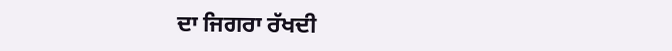ਦਾ ਜਿਗਰਾ ਰੱਖਦੀ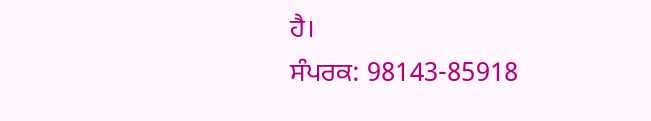ਹੈ।
ਸੰਪਰਕ: 98143-85918